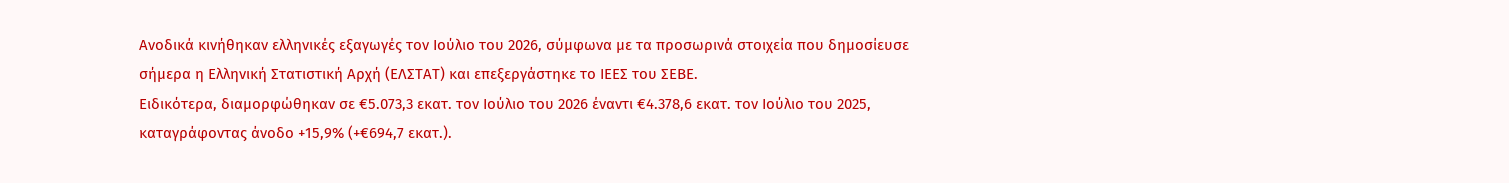Ανοδικά κινήθηκαν ελληνικές εξαγωγές τον Ιούλιο του 2026, σύμφωνα με τα προσωρινά στοιχεία που δημοσίευσε σήμερα η Ελληνική Στατιστική Αρχή (ΕΛΣΤΑΤ) και επεξεργάστηκε το ΙΕΕΣ του ΣΕΒΕ.
Ειδικότερα, διαμορφώθηκαν σε €5.073,3 εκατ. τον Ιούλιο του 2026 έναντι €4.378,6 εκατ. τον Ιούλιο του 2025, καταγράφοντας άνοδο +15,9% (+€694,7 εκατ.).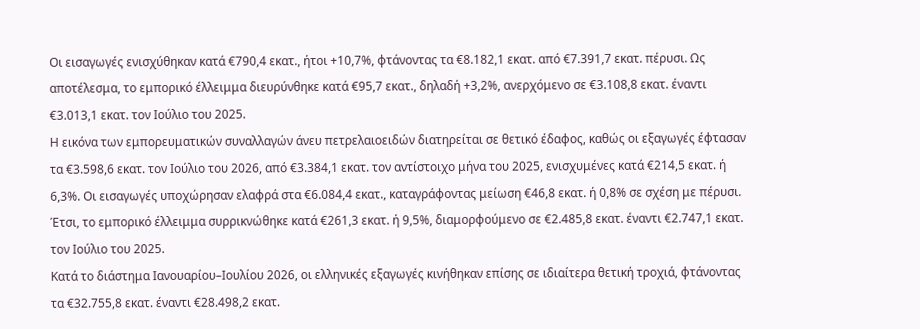Οι εισαγωγές ενισχύθηκαν κατά €790,4 εκατ., ήτοι +10,7%, φτάνοντας τα €8.182,1 εκατ. από €7.391,7 εκατ. πέρυσι. Ως αποτέλεσμα, το εμπορικό έλλειμμα διευρύνθηκε κατά €95,7 εκατ., δηλαδή +3,2%, ανερχόμενο σε €3.108,8 εκατ. έναντι €3.013,1 εκατ. τον Ιούλιο του 2025.
Η εικόνα των εμπορευματικών συναλλαγών άνευ πετρελαιοειδών διατηρείται σε θετικό έδαφος, καθώς οι εξαγωγές έφτασαν τα €3.598,6 εκατ. τον Ιούλιο του 2026, από €3.384,1 εκατ. τον αντίστοιχο μήνα του 2025, ενισχυμένες κατά €214,5 εκατ. ή 6,3%. Οι εισαγωγές υποχώρησαν ελαφρά στα €6.084,4 εκατ., καταγράφοντας μείωση €46,8 εκατ. ή 0,8% σε σχέση με πέρυσι. Έτσι, το εμπορικό έλλειμμα συρρικνώθηκε κατά €261,3 εκατ. ή 9,5%, διαμορφούμενο σε €2.485,8 εκατ. έναντι €2.747,1 εκατ. τον Ιούλιο του 2025.
Κατά το διάστημα Ιανουαρίου–Ιουλίου 2026, οι ελληνικές εξαγωγές κινήθηκαν επίσης σε ιδιαίτερα θετική τροχιά, φτάνοντας τα €32.755,8 εκατ. έναντι €28.498,2 εκατ.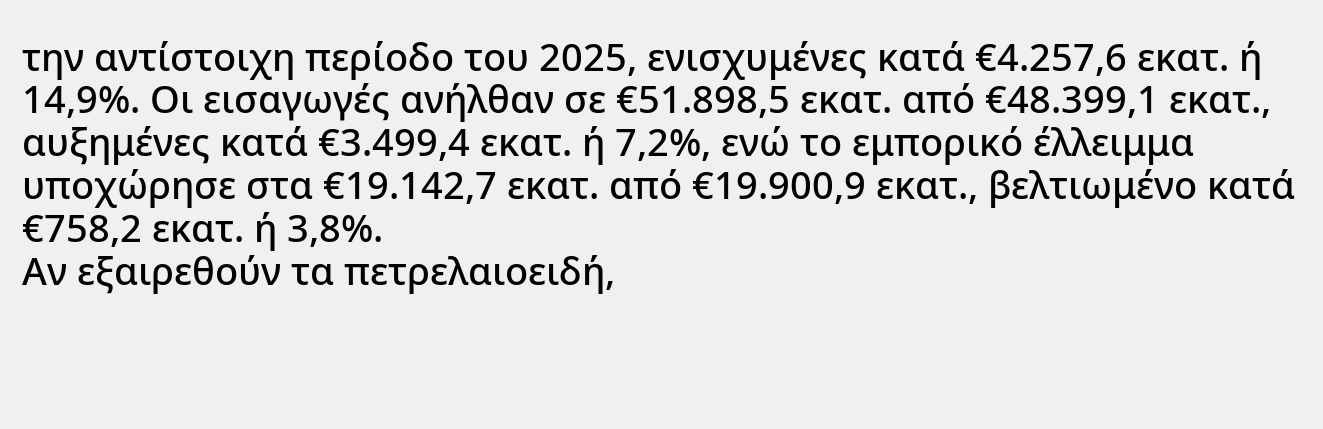την αντίστοιχη περίοδο του 2025, ενισχυμένες κατά €4.257,6 εκατ. ή 14,9%. Οι εισαγωγές ανήλθαν σε €51.898,5 εκατ. από €48.399,1 εκατ., αυξημένες κατά €3.499,4 εκατ. ή 7,2%, ενώ το εμπορικό έλλειμμα υποχώρησε στα €19.142,7 εκατ. από €19.900,9 εκατ., βελτιωμένο κατά €758,2 εκατ. ή 3,8%.
Αν εξαιρεθούν τα πετρελαιοειδή,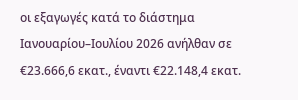οι εξαγωγές κατά το διάστημα Ιανουαρίου–Ιουλίου 2026 ανήλθαν σε €23.666,6 εκατ., έναντι €22.148,4 εκατ.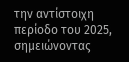την αντίστοιχη περίοδο του 2025, σημειώνοντας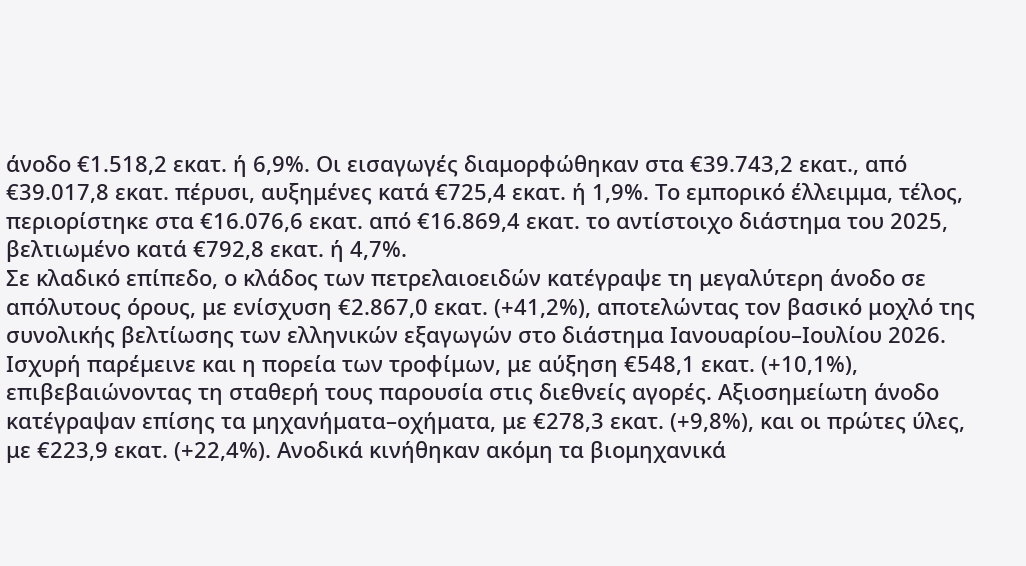άνοδο €1.518,2 εκατ. ή 6,9%. Οι εισαγωγές διαμορφώθηκαν στα €39.743,2 εκατ., από €39.017,8 εκατ. πέρυσι, αυξημένες κατά €725,4 εκατ. ή 1,9%. Το εμπορικό έλλειμμα, τέλος, περιορίστηκε στα €16.076,6 εκατ. από €16.869,4 εκατ. το αντίστοιχο διάστημα του 2025, βελτιωμένο κατά €792,8 εκατ. ή 4,7%.
Σε κλαδικό επίπεδο, ο κλάδος των πετρελαιοειδών κατέγραψε τη μεγαλύτερη άνοδο σε απόλυτους όρους, με ενίσχυση €2.867,0 εκατ. (+41,2%), αποτελώντας τον βασικό μοχλό της συνολικής βελτίωσης των ελληνικών εξαγωγών στο διάστημα Ιανουαρίου–Ιουλίου 2026. Ισχυρή παρέμεινε και η πορεία των τροφίμων, με αύξηση €548,1 εκατ. (+10,1%), επιβεβαιώνοντας τη σταθερή τους παρουσία στις διεθνείς αγορές. Αξιοσημείωτη άνοδο κατέγραψαν επίσης τα μηχανήματα–οχήματα, με €278,3 εκατ. (+9,8%), και οι πρώτες ύλες, με €223,9 εκατ. (+22,4%). Ανοδικά κινήθηκαν ακόμη τα βιομηχανικά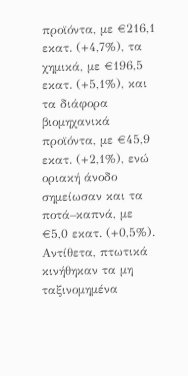προϊόντα, με €216,1 εκατ. (+4,7%), τα χημικά, με €196,5 εκατ. (+5,1%), και τα διάφορα βιομηχανικά προϊόντα, με €45,9 εκατ. (+2,1%), ενώ οριακή άνοδο σημείωσαν και τα ποτά–καπνά, με €5,0 εκατ. (+0,5%). Αντίθετα, πτωτικά κινήθηκαν τα μη ταξινομημένα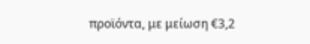προϊόντα, με μείωση €3,2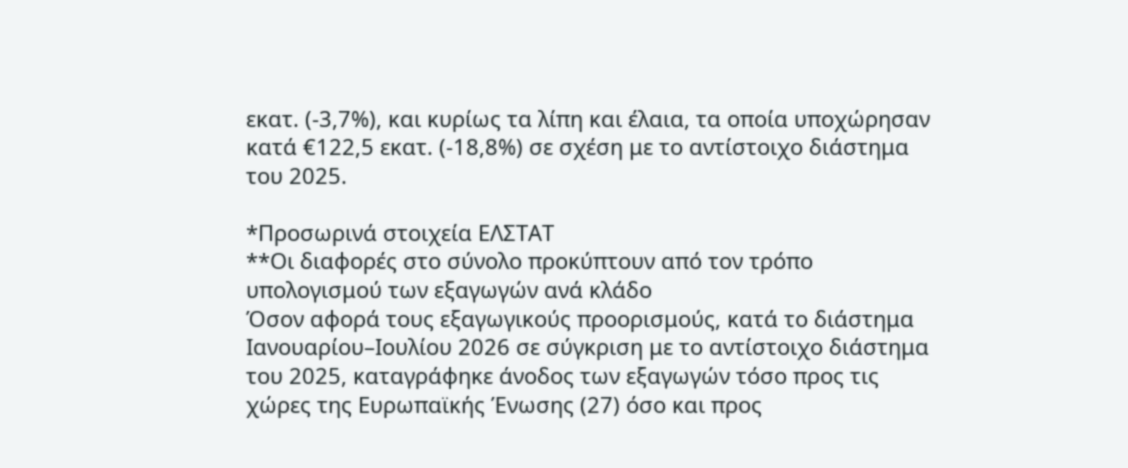εκατ. (-3,7%), και κυρίως τα λίπη και έλαια, τα οποία υποχώρησαν κατά €122,5 εκατ. (-18,8%) σε σχέση με το αντίστοιχο διάστημα του 2025.

*Προσωρινά στοιχεία ΕΛΣΤΑΤ
**Οι διαφορές στο σύνολο προκύπτουν από τον τρόπο υπολογισμού των εξαγωγών ανά κλάδο
Όσον αφορά τους εξαγωγικούς προορισμούς, κατά το διάστημα Ιανουαρίου–Ιουλίου 2026 σε σύγκριση με το αντίστοιχο διάστημα του 2025, καταγράφηκε άνοδος των εξαγωγών τόσο προς τις χώρες της Ευρωπαϊκής Ένωσης (27) όσο και προς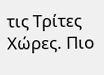τις Τρίτες Χώρες. Πιο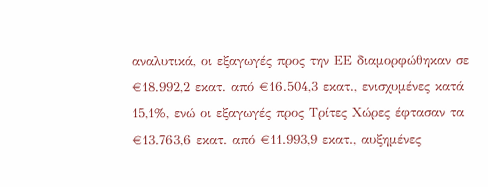αναλυτικά, οι εξαγωγές προς την ΕΕ διαμορφώθηκαν σε €18.992,2 εκατ. από €16.504,3 εκατ., ενισχυμένες κατά 15,1%, ενώ οι εξαγωγές προς Τρίτες Χώρες έφτασαν τα €13.763,6 εκατ. από €11.993,9 εκατ., αυξημένες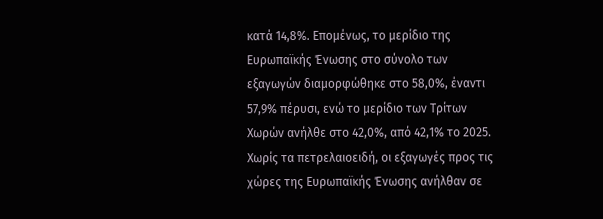κατά 14,8%. Επομένως, το μερίδιο της Ευρωπαϊκής Ένωσης στο σύνολο των εξαγωγών διαμορφώθηκε στο 58,0%, έναντι 57,9% πέρυσι, ενώ το μερίδιο των Τρίτων Χωρών ανήλθε στο 42,0%, από 42,1% το 2025.
Χωρίς τα πετρελαιοειδή, οι εξαγωγές προς τις χώρες της Ευρωπαϊκής Ένωσης ανήλθαν σε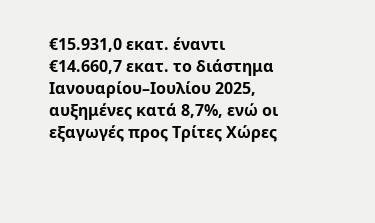€15.931,0 εκατ. έναντι €14.660,7 εκατ. το διάστημα Ιανουαρίου–Ιουλίου 2025, αυξημένες κατά 8,7%, ενώ οι εξαγωγές προς Τρίτες Χώρες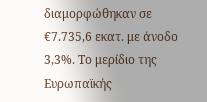διαμορφώθηκαν σε €7.735,6 εκατ. με άνοδο 3,3%. Το μερίδιο της Ευρωπαϊκής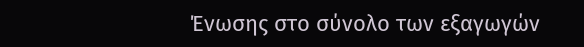Ένωσης στο σύνολο των εξαγωγών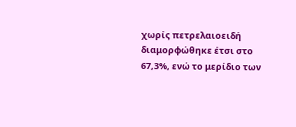χωρίς πετρελαιοειδή διαμορφώθηκε έτσι στο 67,3%, ενώ το μερίδιο των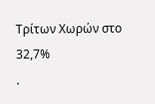Τρίτων Χωρών στο 32,7%
.